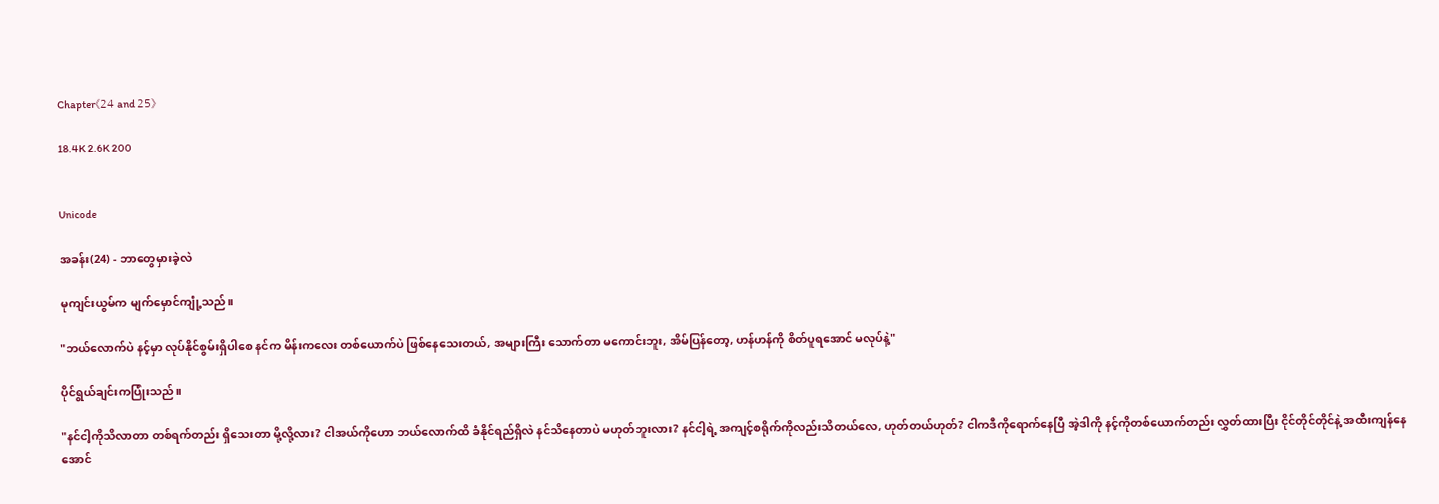Chapter《24 and 25》

18.4K 2.6K 200


Unicode

အခန်း(24) - ဘာတွေမှားခဲ့လဲ

မုကျင်းယွမ်က မျက်မှောင်ကျုံ့သည်။

"ဘယ်လောက်ပဲ နင့်မှာ လုပ်နိုင်စွမ်းရှိပါစေ နင်က မိန်းကလေး တစ်ယောက်ပဲ ဖြစ်နေသေးတယ်, အများကြီး သောက်တာ မကောင်းဘူး, အိမ်ပြန်တော့, ဟန်ဟန်ကို စိတ်ပူရအောင် မလုပ်နဲ့"

ပိုင်ရွယ်ချင်းကပြုံးသည်။

"နင်ငါ့ကိုသိလာတာ တစ်ရက်တည်း ရှိသေးတာ မို့လို့လား? ငါအယ်ကိုဟော ဘယ်လောက်ထိ ခံနိုင်ရည်ရှိလဲ နင်သိနေတာပဲ မဟုတ်ဘူးလား? နင်ငါ့ရဲ့ အကျင့်စရိုက်ကိုလည်းသိတယ်လေ, ဟုတ်တယ်ဟုတ်? ငါကဒီကိုရောက်နေပြီ အဲ့ဒါကို နင့်ကိုတစ်ယောက်တည်း လွှတ်ထားပြီး ငိုင်တိုင်တိုင်နဲ့ အထီးကျန်နေအောင်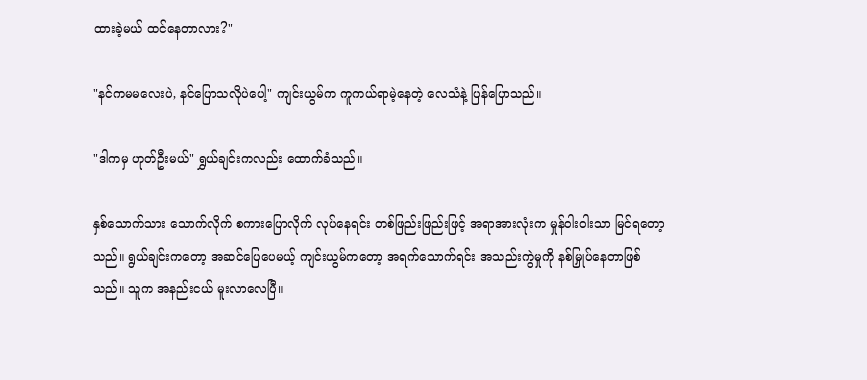ထားခဲ့မယ် ထင်နေတာလား?"

"နင်ကမမလေးပဲ, နင်ပြောသလိုပဲပေါ့" ကျင်းယွမ်က ကူကယ်ရာမဲ့နေတဲ့ လေသံနဲ့ ပြန်ပြောသည်။

"ဒါကမှ ဟုတ်ဦးမယ်" ရွှယ်ချင်းကလည်း ထောက်ခံသည်။

နှစ်သောက်သား သောက်လိုက် စကားပြောလိုက် လုပ်နေရင်း တစ်ဖြည်းဖြည်းဖြင့် အရာအားလုံးက မှုန်ဝါးဝါးသာ မြင်ရတော့သည်။ ရွယ်ချင်းကတော့ အဆင်ပြေပေမယ့် ကျင်းယွမ်ကတော့ အရက်သောက်ရင်း အသည်းကွဲမှုကို နစ်မြှုပ်နေတာဖြစ်သည်။ သူက အနည်းငယ် မူးလာလေပြီ။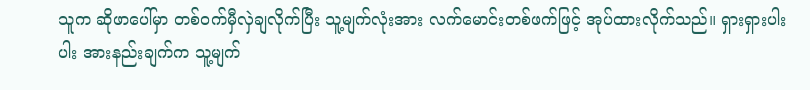သူက ဆိုဖာပေါ်မှာ တစ်ဝက်မှီလှဲချလိုက်ပြီး သူ့မျက်လုံးအား လက်မောင်းတစ်ဖက်ဖြင့် အုပ်ထားလိုက်သည်။ ရှားရှားပါးပါး အားနည်းချက်က သူ့မျက်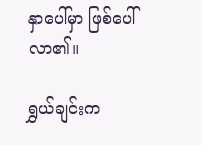နှာပေါ်မှာ ဖြစ်ပေါ်လာ၏။

ရွှယ်ချင်းက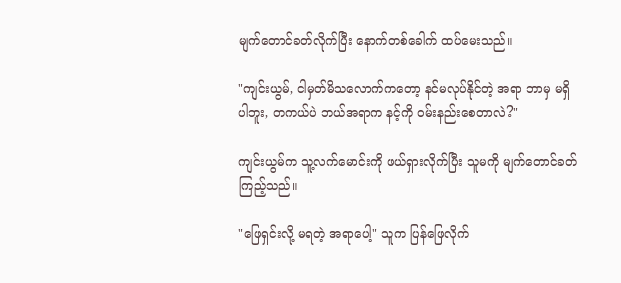မျက်တောင်ခတ်လိုက်ပြီး နောက်တစ်ခေါက် ထပ်မေးသည်။

"ကျင်းယွမ်, ငါမှတ်မိသလောက်ကတော့ နင်မလုပ်နိုင်တဲ့ အရာ ဘာမှ မရှိပါဘူး, တကယ်ပဲ ဘယ်အရာက နင့်ကို ဝမ်းနည်းစေတာလဲ?"

ကျင်းယွမ်က သူ့လက်မောင်းကို ဖယ်ရှားလိုက်ပြီး သူမကို မျက်တောင်ခတ်ကြည့်သည်။

"ဖြေရှင်းလို့ မရတဲ့ အရာပေါ့" သူက ပြန်ဖြေလိုက်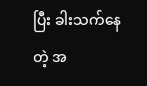ပြီး ခါးသက်နေတဲ့ အ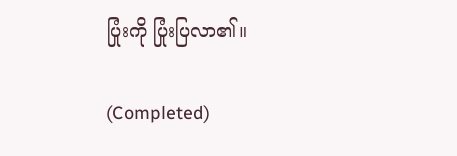ပြုံးကို ပြုံးပြလာ၏။

(Completed)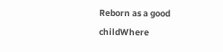Reborn as a good childWhere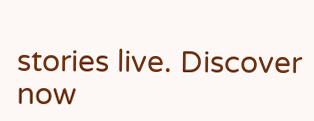stories live. Discover now